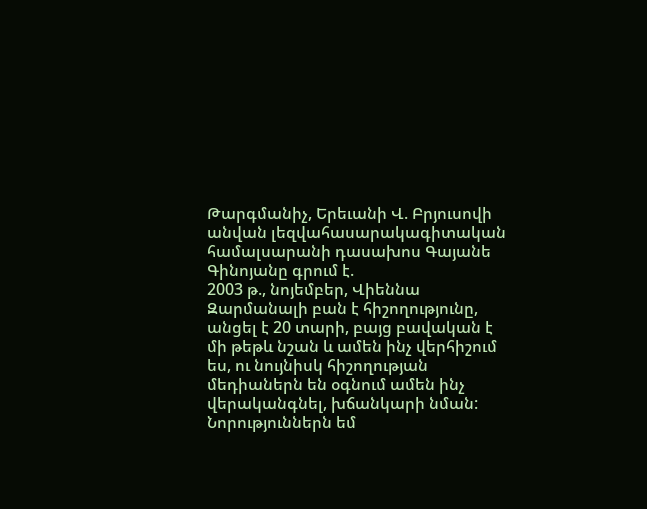Թարգմանիչ, Երեւանի Վ. Բրյուսովի անվան լեզվահասարակագիտական համալսարանի դասախոս Գայանե Գինոյանը գրում է.
2003 թ., նոյեմբեր, Վիեննա
Զարմանալի բան է հիշողությունը, անցել է 20 տարի, բայց բավական է մի թեթև նշան և ամեն ինչ վերհիշում ես, ու նույնիսկ հիշողության մեդիաներն են օգնում ամեն ինչ վերականգնել, խճանկարի նման:
Նորություններն եմ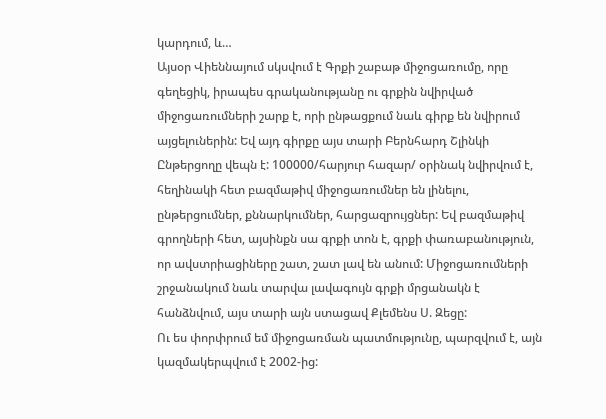կարդում, և…
Այսօր Վիեննայում սկսվում է Գրքի շաբաթ միջոցառումը, որը գեղեցիկ, իրապես գրականությանը ու գրքին նվիրված միջոցառումների շարք է, որի ընթացքում նաև գիրք են նվիրում այցելուներին: Եվ այդ գիրքը այս տարի Բերնհարդ Շլինկի Ընթերցողը վեպն է: 100000/հարյուր հազար/ օրինակ նվիրվում է, հեղինակի հետ բազմաթիվ միջոցառումներ են լինելու, ընթերցումներ, քննարկումներ, հարցազրույցներ: Եվ բազմաթիվ գրողների հետ, այսինքն սա գրքի տոն է, գրքի փառաբանություն, որ ավստրիացիները շատ, շատ լավ են անում: Միջոցառումների շրջանակում նաև տարվա լավագույն գրքի մրցանակն է հանձնվում, այս տարի այն ստացավ Քլեմենս Ս. Զեցը:
Ու ես փորփրում եմ միջոցառման պատմությունը, պարզվում է, այն կազմակերպվում է 2002-ից: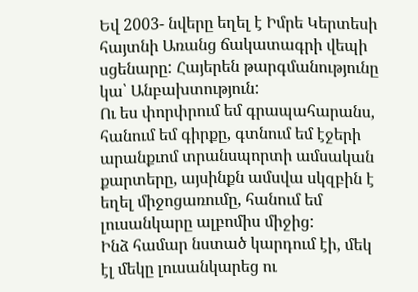Եվ 2003- նվերը եղել է Իմրե Կերտեսի հայտնի Առանց ճակատագրի վեպի սցենարը: Հայերեն թարգմանությունը կա՝ Անբախտություն:
Ու ես փորփրում եմ գրապահարանս, հանում եմ գիրքը, գտնում եմ էջերի արանքւոմ տրանսպորտի ամսական քարտերը, այսինքն ամսվա սկզբին է եղել միջոցառումը, հանում եմ լուսանկարը ալբոմիս միջից:
Ինձ համար նստած կարդում էի, մեկ էլ մեկը լուսանկարեց ու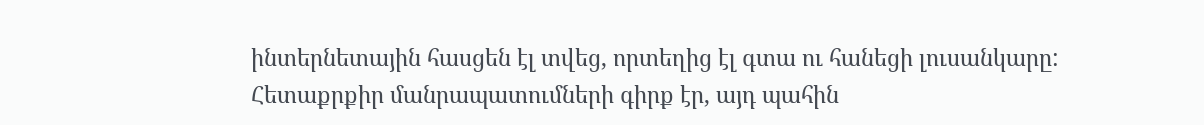ինտերնետային հասցեն էլ տվեց, որտեղից էլ գտա ու հանեցի լուսանկարը: Հետաքրքիր մանրապատումների գիրք էր, այդ պահին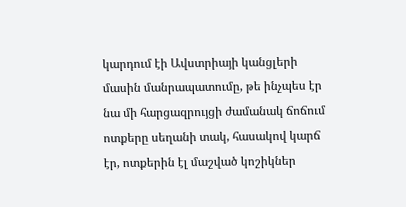կարդում էի Ավստրիայի կանցլերի մասին մանրապատումը, թե ինչպես էր նա մի հարցազրույցի ժամանակ ճոճում ոտքերը սեղանի տակ, հասակով կարճ էր, ոտքերին էլ մաշված կոշիկներ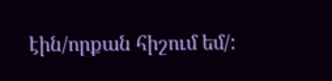էին/որքան հիշում եմ/: